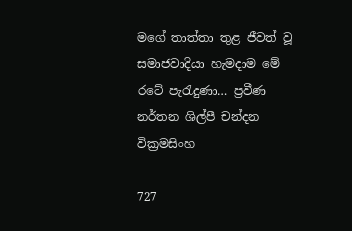මගේ තාත්තා තුළ ජීවත් වූ සමාජවාදියා හැමදාම මේ රටේ පැරැදුණා… ප්‍රවීණ නර්තන ශිල්පී චන්දන වික්‍රමසිංහ

727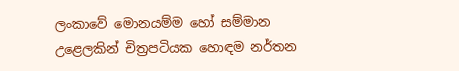ලංකාවේ මොනයම්ම හෝ සම්මාන උළෙලකින් චිත්‍රපටියක හොඳම නර්තන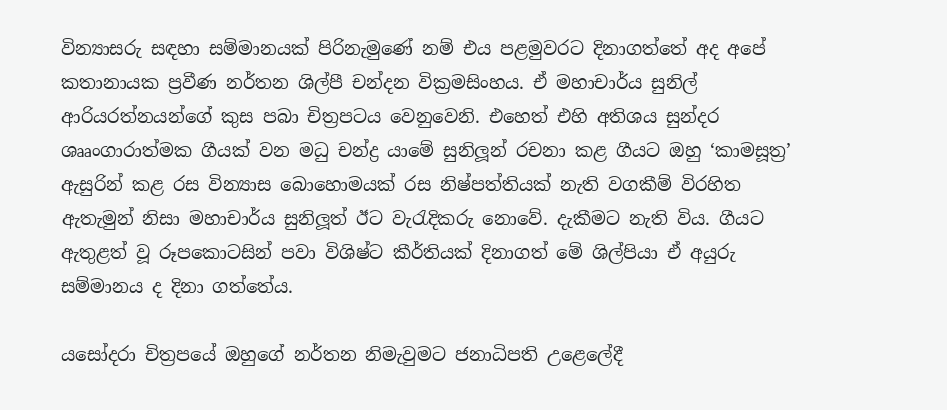වින්‍යාසරු සඳහා සම්මානයක් පිරිනැමුණේ නම් එය පළමුවරට දිනාගත්තේ අද අපේ කතානායක ප්‍රවීණ නර්තන ශිල්පී චන්දන වික්‍රමසිංහය. ඒ මහාචාර්ය සුනිල් ආරියරත්නයන්ගේ කුස පබා චිත්‍රපටය වෙනුවෙනි. එහෙත් එහි අතිශය සුන්දර ශෲංගාරාත්මක ගීයක් වන මධු චන්ද්‍ර යාමේ සුනිලූන් රචනා කළ ගීයට ඔහු ‘කාමසූත්‍ර’ ඇසුරින් කළ රස වින්‍යාස බොහොමයක් රස නිෂ්පත්තියක් නැති වගකීම් විරහිත ඇතැමුන් නිසා මහාචාර්ය සුනිලූත් ඊට වැරැදිකරු නොවේ. දැකීමට නැති විය. ගීයට ඇතුළත් වූ රූපකොටසින් පවා විශිෂ්ට කීර්තියක් දිනාගත් මේ ශිල්පියා ඒ අයුරු සම්මානය ද දිනා ගත්තේය.

යසෝදරා චිත්‍රපයේ ඔහුගේ නර්තන නිමැවුමට ජනාධිපති උළෙලේදී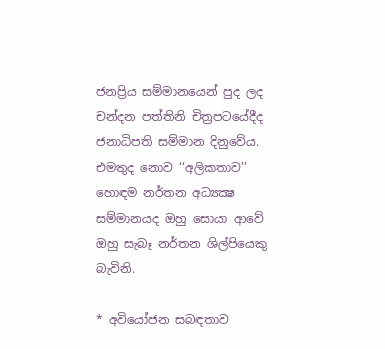ජනප්‍රිය සම්මානයෙන් පුද ලද චන්දන පත්තිනි චිත්‍රපටයේදීද ජනාධිපති සම්මාන දිනුවේය. එමතුද නොව ‘‘අලිකතාව’’ හොඳම නර්තන අධ්‍යක්‍ෂ සම්මානයද ඔහු සොයා ආවේ ඔහු සැබෑ නර්තන ශිල්පියෙකු බැවිනි.

* අවියෝජන සබඳතාව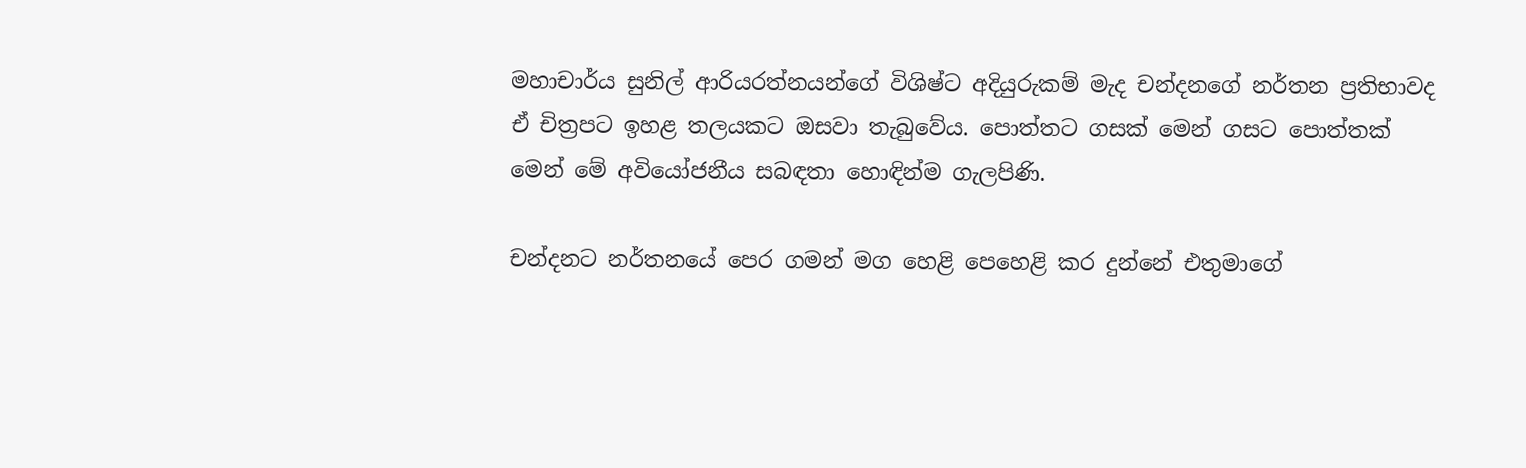මහාචාර්ය සුනිල් ආරියරත්නයන්ගේ විශිෂ්ට අදියුරුකම් මැද චන්දනගේ නර්තන ප්‍රතිභාවද ඒ චිත්‍රපට ඉහළ තලයකට ඔසවා තැබුවේය. පොත්තට ගසක් මෙන් ගසට පොත්තක් මෙන් මේ අවියෝජනීය සබඳතා හොඳින්ම ගැලපිණි.

චන්දනට නර්තනයේ පෙර ගමන් මග හෙළි පෙහෙළි කර දුන්නේ එතුමාගේ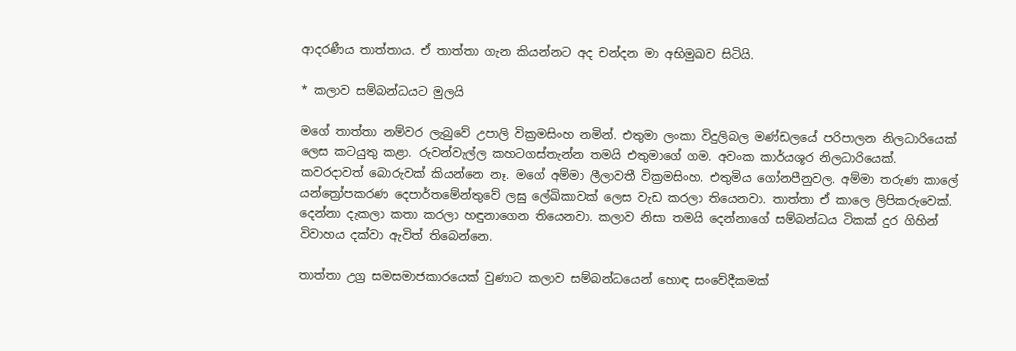ආදරණීය තාත්තාය. ඒ තාත්තා ගැන කියන්නට අද චන්දන මා අභිමුඛව සිටියි.

* කලාව සම්බන්ධයට මුලයි

මගේ තාත්තා නම්වර ලැබුවේ උපාලි වික්‍රමසිංහ නමින්. එතුමා ලංකා විදුලිබල මණ්ඩලයේ පරිපාලන නිලධාරියෙක් ලෙස කටයුතු කළා. රුවන්වැල්ල කහටගස්තැන්න තමයි එතුමාගේ ගම. අවංක කාර්යශූර නිලධාරියෙක්. කවරදාවත් බොරුවක් කියන්නෙ නෑ. මගේ අම්මා ලීලාවතී වික්‍රමසිංහ. එතුමිය ගෝනපීනුවල. අම්මා තරුණ කාලේ යන්ත්‍රෝපකරණ දෙපාර්තමේන්තුවේ ලඝු ලේඛිකාවක් ලෙස වැඩ කරලා තියෙනවා. තාත්තා ඒ කාලෙ ලිපිකරුවෙක්. දෙන්නා දැකලා කතා කරලා හඳුනාගෙන තියෙනවා. කලාව නිසා තමයි දෙන්නාගේ සම්බන්ධය ටිකක් දුර ගිහින් විවාහය දක්වා ඇවිත් තිබෙන්නෙ.

තාත්තා උග්‍ර සමසමාජකාරයෙක් වුණාට කලාව සම්බන්ධයෙන් හොඳ සංවේදීකමක්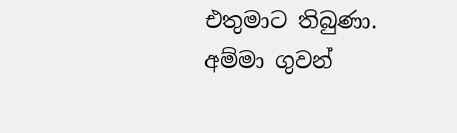එතුමාට තිබුණා. අම්මා ගුවන්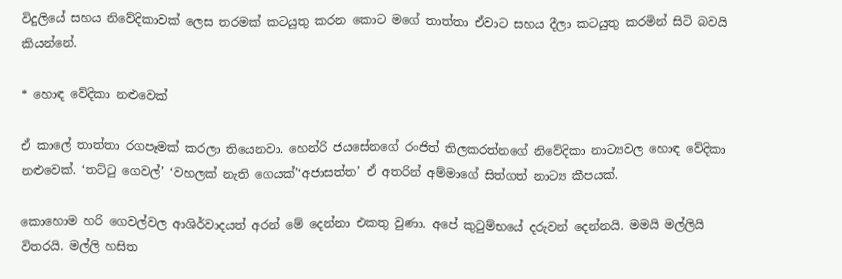විදුලියේ සහය නිවේදිකාවක් ලෙස තරමක් කටයුතු කරන කොට මගේ තාත්තා ඒවාට සහය දීලා කටයුතු කරමින් සිටි බවයි කියන්නේ.

* හොඳ වේදිකා නළුවෙක්

ඒ කාලේ තාත්තා රගපෑමක් කරලා තියෙනවා. හෙන්රි ජයසේනගේ රංජිත් තිලකරත්නගේ නිවේදිකා නාට්‍යවල හොඳ වේදිකා නළුවෙක්. ‘තට්ටු ගෙවල්’ ‘වහලක් නැති ගෙයක්’‘අජාසත්ත’ ඒ අතරින් අම්මාගේ සිත්ගත් නාට්‍ය කීපයක්.

කොහොම හරි ගෙවල්වල ආශිර්වාදයත් අරන් මේ දෙන්නා එකතු වුණා. අපේ කුටුම්භයේ දරුවන් දෙන්නයි. මමයි මල්ලියි විතරයි. මල්ලි හසිත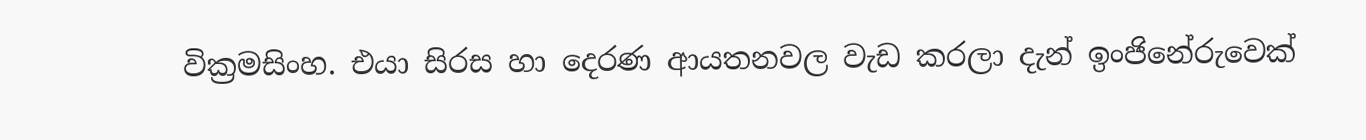වික්‍රමසිංහ. එයා සිරස හා දෙරණ ආයතනවල වැඩ කරලා දැන් ඉංජිනේරුවෙක්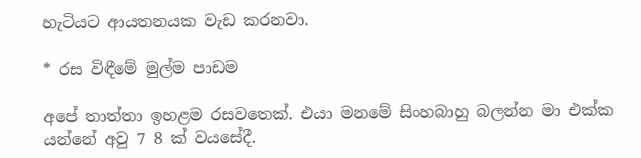හැටියට ආයතනයක වැඩ කරනවා.

* රස විඳීමේ මුල්ම පාඩම

අපේ තාත්තා ඉහළම රසවතෙක්. එයා මනමේ සිංහබාහු බලන්න මා එක්ක යන්නේ අවු 7 8 ක් වයසේදී.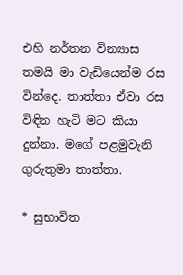එහි නර්තන වින්‍යාස තමයි මා වැඩියෙන්ම රස වින්දෙ. තාත්තා ඒවා රස විඳින හැටි මට කියා දුන්නා. මගේ පළමුවැනි ගුරුතුමා තාත්තා.

* සුභාවිත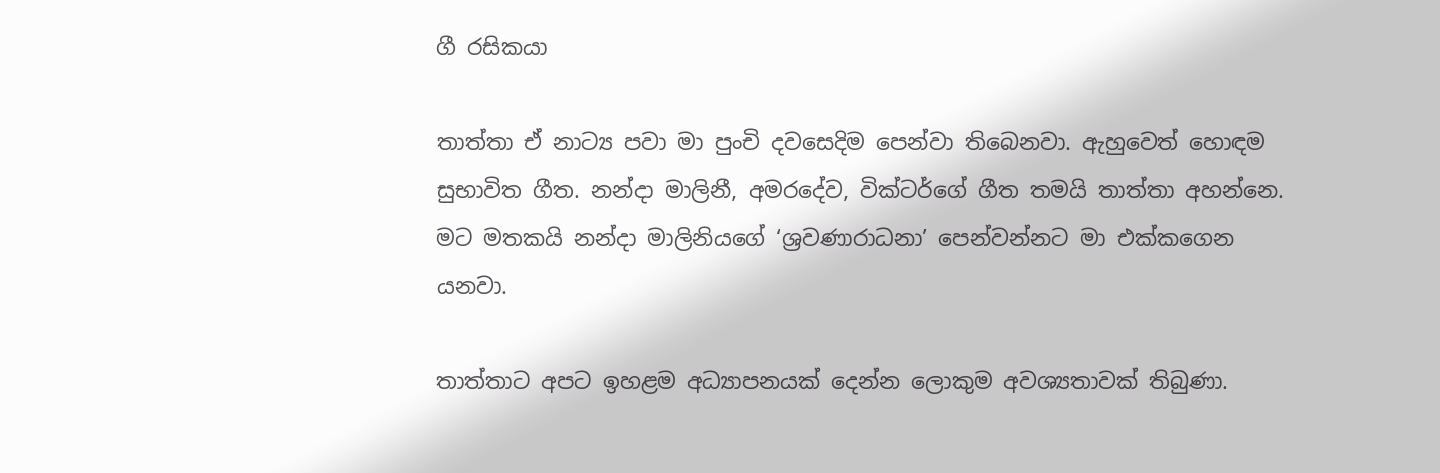ගී රසිකයා

තාත්තා ඒ නාට්‍ය පවා මා පුංචි දවසෙදිම පෙන්වා තිබෙනවා. ඇහුවෙත් හොඳම සුභාවිත ගීත. නන්දා මාලිනී, අමරදේව, වික්ටර්ගේ ගීත තමයි තාත්තා අහන්නෙ. මට මතකයි නන්දා මාලිනියගේ ‘ශ්‍රවණාරාධනා’ පෙන්වන්නට මා එක්කගෙන යනවා.

තාත්තාට අපට ඉහළම අධ්‍යාපනයක් දෙන්න ලොකුම අවශ්‍යතාවක් තිබුණා.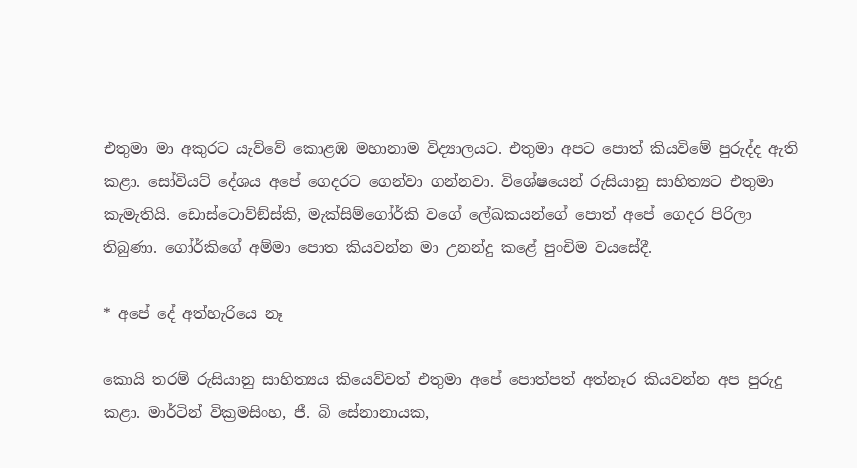එතුමා මා අකුරට යැව්වේ කොළඹ මහානාම විද්‍යාලයට. එතුමා අපට පොත් කියවිමේ පුරුද්ද ඇති කළා. සෝවියට් දේශය අපේ ගෙදරට ගෙන්වා ගන්නවා. විශේෂයෙන් රුසියානු සාහිත්‍යට එතුමා කැමැතියි. ඩොස්ටොව්ඞ්ස්කි, මැක්සිම්ගෝර්කි වගේ ලේඛකයන්ගේ පොත් අපේ ගෙදර පිරිලා තිබුණා. ගෝර්කිගේ අම්මා පොත කියවන්න මා උනන්දු කළේ පුංචිම වයසේදී.

* අපේ දේ අත්හැරියෙ නෑ

කොයි තරම් රුසියානු සාහිත්‍යය කියෙව්වත් එතුමා අපේ පොත්පත් අත්නෑර කියවන්න අප පුරුදු කළා. මාර්ටින් වික්‍රමසිංහ, ජී. බි සේනානායක,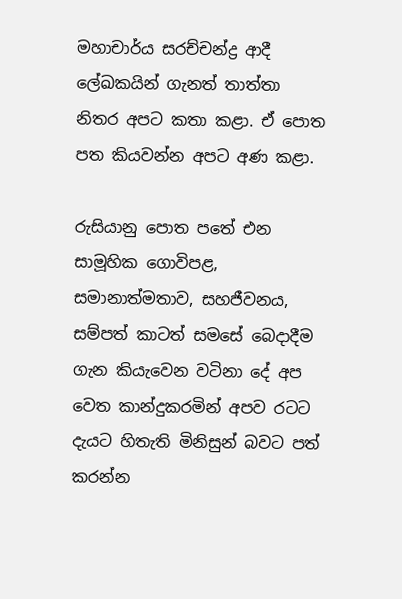මහාචාර්ය සරච්චන්ද්‍ර ආදී ලේඛකයින් ගැනත් තාත්තා නිතර අපට කතා කළා. ඒ පොත පත කියවන්න අපට අණ කළා.

රුසියානු පොත පතේ එන සාමූහික ගොවිපළ, සමානාත්මතාව, සහජීවනය, සම්පත් කාටත් සමසේ බෙදාදීම ගැන කියැවෙන වටිනා දේ අප වෙත කාන්දුකරමින් අපව රටට දැයට හිතැති මිනිසුන් බවට පත් කරන්න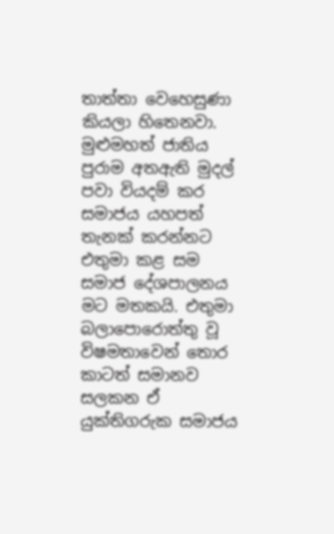තාත්තා වෙහෙසුණා කියලා හිතෙනවා. මුළුමහත් ජාතිය පුරාම අතඇති මුදල් පවා වියදම් කර සමාජය යහපත් තැනක් කරන්නට එතුමා කළ සම සමාජ දේශපාලනය මට මතකයි. එතුමා බලාපොරොත්තු වූ විෂමතාවෙන් තොර කාටත් සමානව සලකන ඒ යුක්තිගරුක සමාජය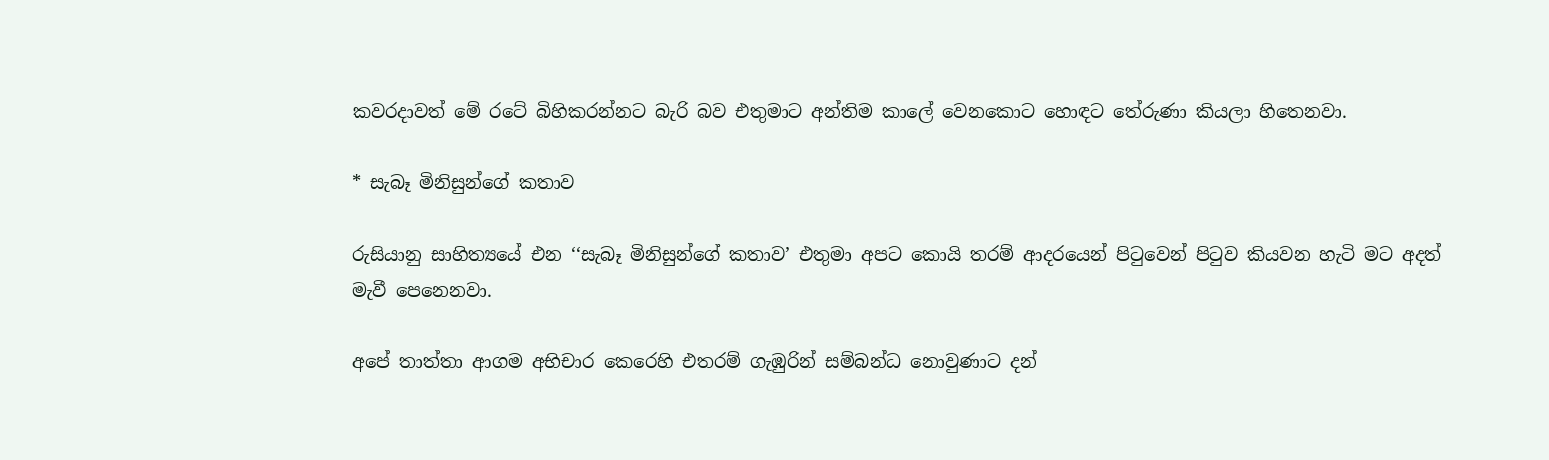කවරදාවත් මේ රටේ බිහිකරන්නට බැරි බව එතුමාට අන්තිම කාලේ වෙනකොට හොඳට තේරුණා කියලා හිතෙනවා.

* සැබෑ මිනිසුන්ගේ කතාව

රුසියානු සාහිත්‍යයේ එන ‘‘සැබෑ මිනිසුන්ගේ කතාව’ එතුමා අපට කොයි තරම් ආදරයෙන් පිටුවෙන් පිටුව කියවන හැටි මට අදත් මැවී පෙනෙනවා.

අපේ තාත්තා ආගම අභිචාර කෙරෙහි එතරම් ගැඹුරින් සම්බන්ධ නොවුණාට දන්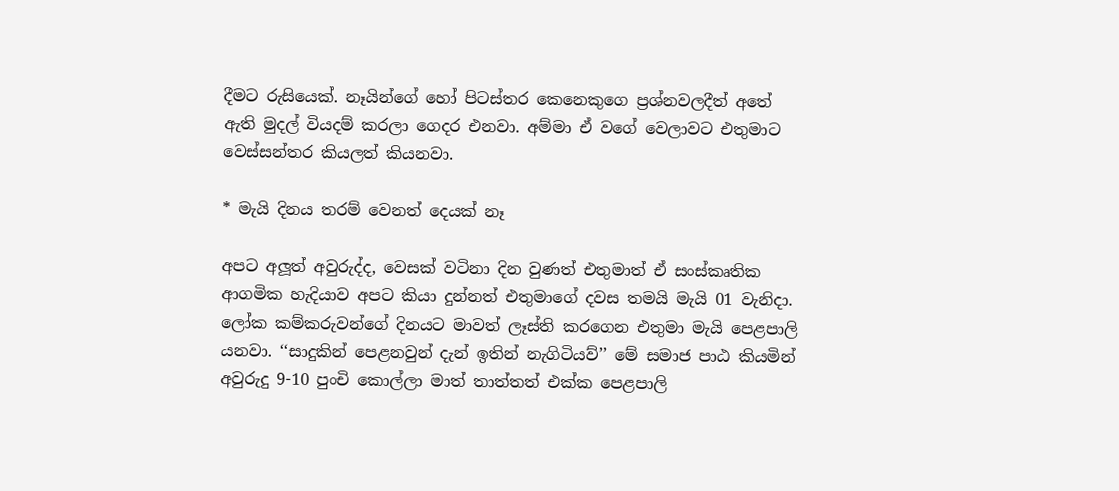දීමට රුසියෙක්. නෑයින්ගේ හෝ පිටස්තර කෙනෙකුගෙ ප්‍රශ්නවලදීත් අතේ ඇති මුදල් වියදම් කරලා ගෙදර එනවා. අම්මා ඒ වගේ වෙලාවට එතුමාට වෙස්සන්තර කියලත් කියනවා.

* මැයි දිනය තරම් වෙනත් දෙයක් නෑ

අපට අලූත් අවුරුද්ද, වෙසක් වටිනා දින වුණත් එතුමාත් ඒ සංස්කෘතික ආගමික හැදියාව අපට කියා දුන්නත් එතුමාගේ දවස තමයි මැයි 01 වැනිදා. ලෝක කම්කරුවන්ගේ දිනයට මාවත් ලෑස්ති කරගෙන එතුමා මැයි පෙළපාලි යනවා. ‘‘සාදුකින් පෙළනවුන් දැන් ඉතින් නැගිටියව්’’ මේ සමාජ පාඨ කියමින් අවුරුදු 9-10 පුංචි කොල්ලා මාත් තාත්තත් එක්ක පෙළපාලි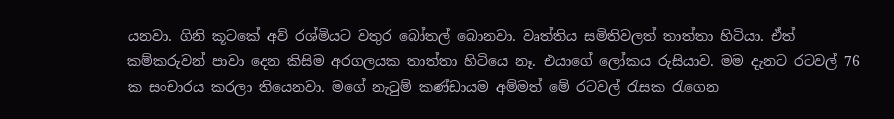යනවා. ගිනි කූටකේ අව් රශ්මියට වතුර බෝතල් බොනවා. වෘත්තිය සමිතිවලත් තාත්තා හිටියා. ඒත් කම්කරුවන් පාවා දෙන කිසිම අරගලයක තාත්තා හිටියෙ නෑ. එයාගේ ලෝකය රුසියාව. මම දැනට රටවල් 76 ක සංචාරය කරලා තියෙනවා. මගේ නැටුම් කණ්ඩායම අම්මත් මේ රටවල් රැසක රැගෙන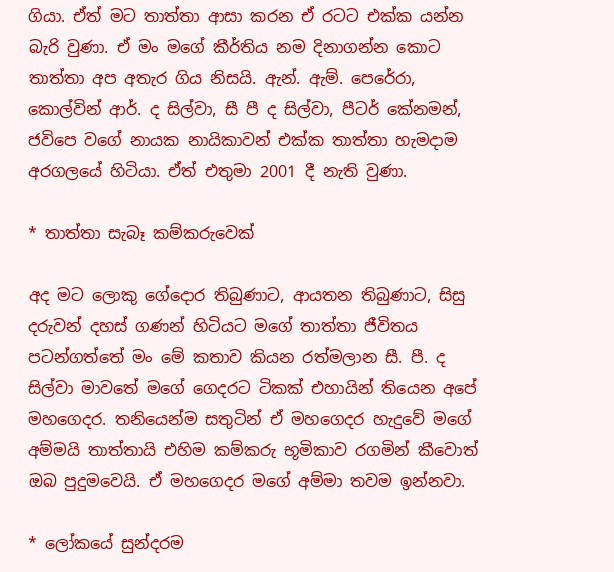ගියා. ඒත් මට තාත්තා ආසා කරන ඒ රටට එක්ක යන්න බැරි වුණා. ඒ මං මගේ කීර්තිය නම දිනාගන්න කොට තාත්තා අප අතැර ගිය නිසයි. ඇන්. ඇම්. පෙරේරා, කොල්වින් ආර්. ද සිල්වා, සී පී ද සිල්වා, පීටර් කේනමන්, ජවිපෙ වගේ නායක නායිකාවන් එක්ක තාත්තා හැමදාම අරගලයේ හිටියා. ඒත් එතුමා 2001 දී නැති වුණා.

* තාත්තා සැබෑ කම්කරුවෙක්

අද මට ලොකු ගේදොර තිබුණාට, ආයතන තිබුණාට, සිසු දරුවන් දහස් ගණන් හිටියට මගේ තාත්තා ජීවිතය පටන්ගත්තේ මං මේ කතාව කියන රත්මලාන සී. පී. ද සිල්වා මාවතේ මගේ ගෙදරට ටිකක් එහායින් තියෙන අපේ මහගෙදර. තනියෙන්ම සතුටින් ඒ මහගෙදර හැදුවේ මගේ අම්මයි තාත්තායි එහිම කම්කරු භූමිකාව රගමින් කීවොත් ඔබ පුදුමවෙයි. ඒ මහගෙදර මගේ අම්මා තවම ඉන්නවා.

* ලෝකයේ සුන්දරම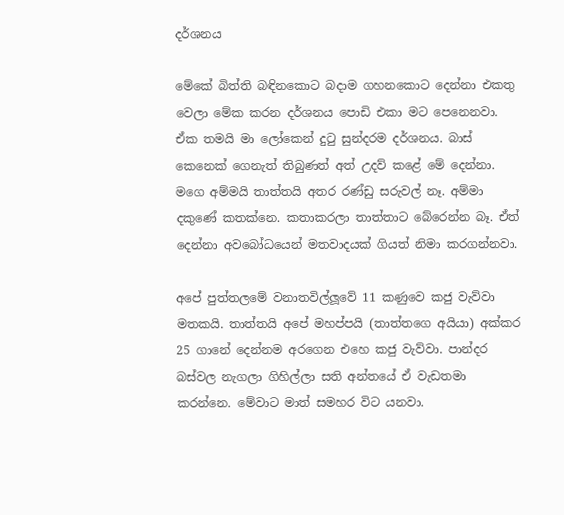දර්ශනය

මේකේ බිත්ති බඳිනකොට බදාම ගහනකොට දෙන්නා එකතු වෙලා මේක කරන දර්ශනය පොඩි එකා මට පෙනෙනවා. ඒක තමයි මා ලෝකෙන් දුටු සුන්දරම දර්ශනය. බාස් කෙනෙක් ගෙනැත් තිබුණත් අත් උදව් කළේ මේ දෙන්නා. මගෙ අම්මයි තාත්තයි අතර රණ්ඩු සරුවල් නෑ. අම්මා දකුණේ කතක්නෙ. කතාකරලා තාත්තාට බේරෙන්න බෑ. ඒත් දෙන්නා අවබෝධයෙන් මතවාදයක් ගියත් නිමා කරගන්නවා.

අපේ පුත්තලමේ වනාතවිල්ලූවේ 11 කණුවෙ කජු වැව්වා මතකයි. තාත්තයි අපේ මහප්පයි (තාත්තගෙ අයියා) අක්කර 25 ගානේ දෙන්නම අරගෙන එහෙ කජු වැව්වා. පාන්දර බස්වල නැගලා ගිහිල්ලා සති අන්තයේ ඒ වැඩතමා කරන්නෙ. මේවාට මාත් සමහර විට යනවා.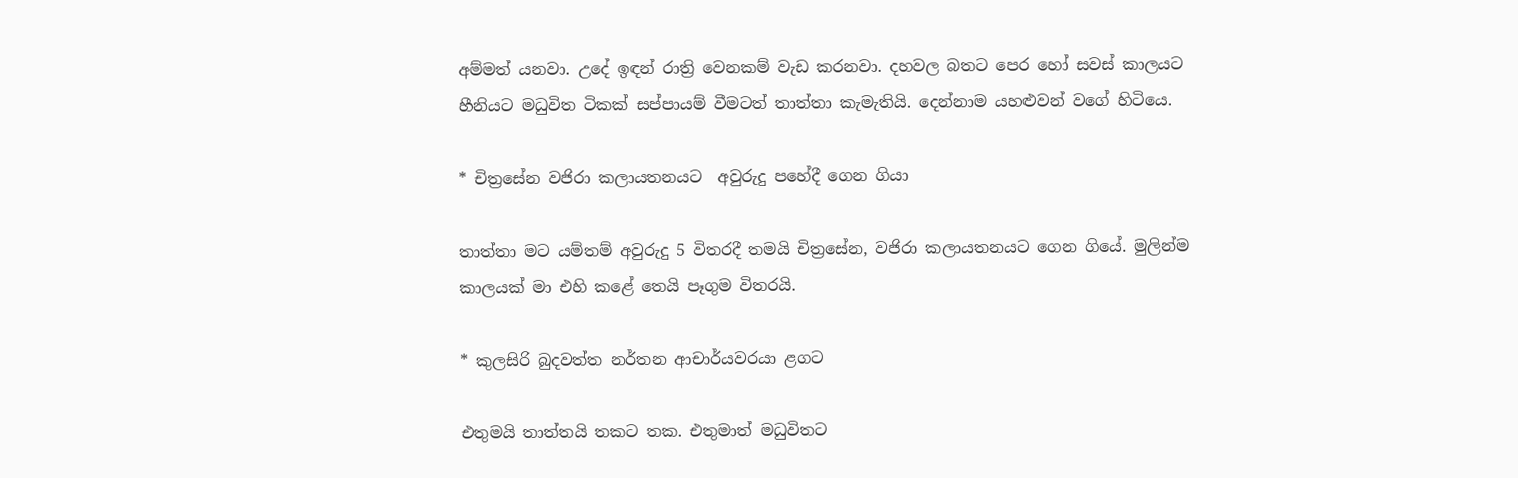අම්මත් යනවා. උදේ ඉඳන් රාත්‍රි වෙනකම් වැඩ කරනවා. දහවල බතට පෙර හෝ සවස් කාලයට හීනියට මධුවිත ටිකක් සප්පායම් වීමටත් තාත්තා කැමැතියි. දෙන්නාම යහළුවන් වගේ හිටියෙ.

* චිත්‍රසේන වජිරා කලායතනයට  අවුරුදු පහේදී ගෙන ගියා

තාත්තා මට යම්තම් අවුරුදු 5 විතරදී තමයි චිත්‍රසේන, වජිරා කලායතනයට ගෙන ගියේ. මුලින්ම කාලයක් මා එහි කළේ තෙයි පෑගුම විතරයි.

* කුලසිරි බුදවත්ත නර්තන ආචාර්යවරයා ළගට

එතුමයි තාත්තයි තකට තක. එතුමාත් මධුවිතට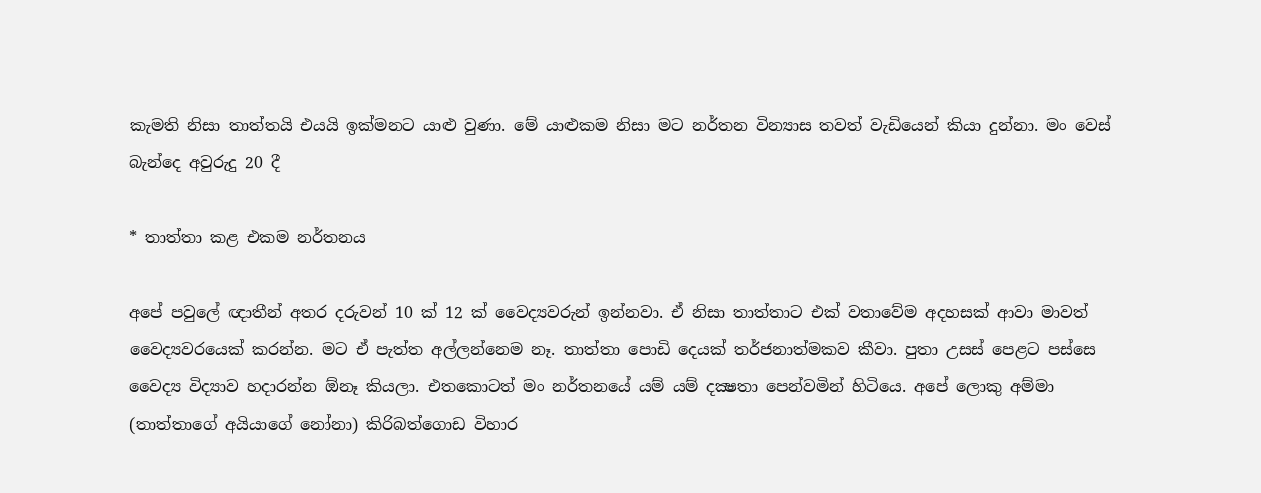කැමති නිසා තාත්තයි එයයි ඉක්මනට යාළු වුණා. මේ යාළුකම නිසා මට නර්තන වින්‍යාස තවත් වැඩියෙන් කියා දුන්නා. මං වෙස් බැන්දෙ අවුරුදු 20 දී

* තාත්තා කළ එකම නර්තනය

අපේ පවුලේ ඥාතීන් අතර දරුවන් 10 ක් 12 ක් වෛද්‍යවරුන් ඉන්නවා. ඒ නිසා තාත්තාට එක් වතාවේම අදහසක් ආවා මාවත් වෛද්‍යවරයෙක් කරන්න. මට ඒ පැත්ත අල්ලන්නෙම නෑ. තාත්තා පොඩි දෙයක් තර්ජනාත්මකව කීවා. පුතා උසස් පෙළට පස්සෙ වෛද්‍ය විද්‍යාව හදාරන්න ඕනෑ කියලා. එතකොටත් මං නර්තනයේ යම් යම් දක්‍ෂතා පෙන්වමින් හිටියෙ. අපේ ලොකු අම්මා (තාත්තාගේ අයියාගේ නෝනා) කිරිබත්ගොඩ විහාර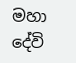මහා දේවි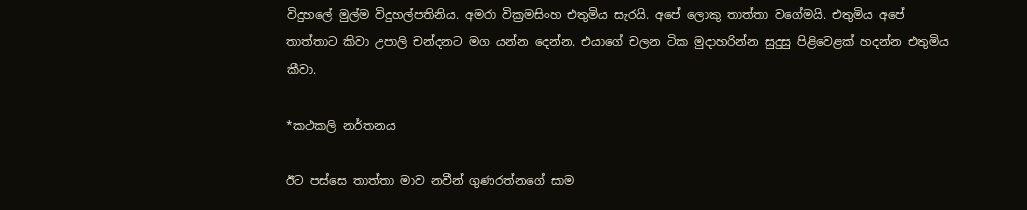විදුහලේ මුල්ම විදුහල්පතිනිය. අමරා වික්‍රමසිංහ එතුමිය සැරයි. අපේ ලොකු තාත්තා වගේමයි. එතුමිය අපේ තාත්තාට කිවා උපාලි චන්දනට මග යන්න දෙන්න. එයාගේ චලන ටික මුදාහරින්න සුදුසු පිළිවෙළක් හදන්න එතුමිය කීවා.

*කථකලි නර්තනය

ඊට පස්සෙ තාත්තා මාව නවීන් ගුණරත්නගේ සාම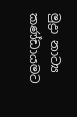මුද්‍රා නාට්‍ය කණ්ඩායමට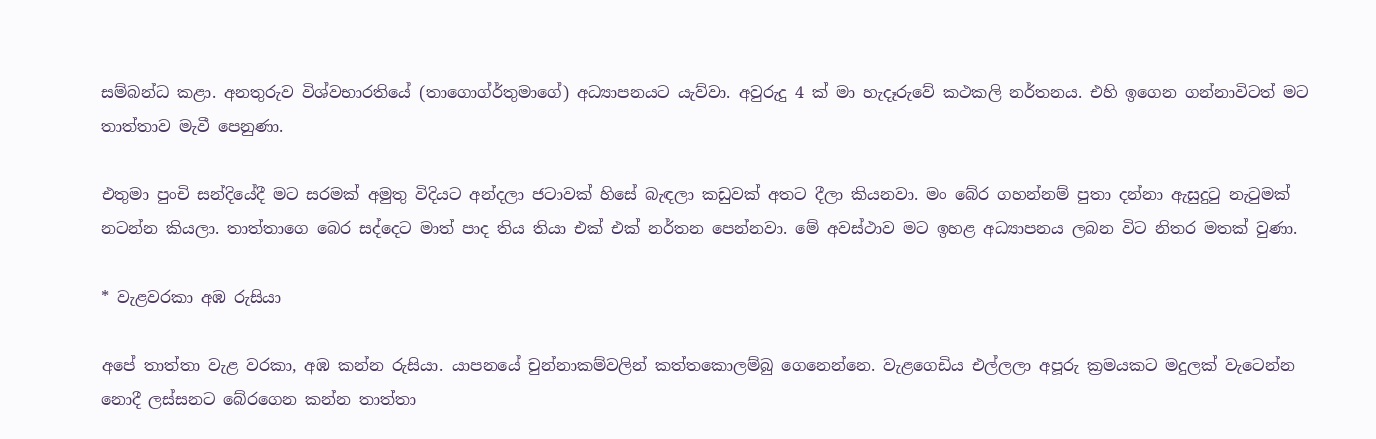සම්බන්ධ කළා. අනතුරුව විශ්වභාරතියේ (තාගොග්ර්තුමාගේ) අධ්‍යාපනයට යැව්වා. අවුරුදු 4 ක් මා හැදෑරුවේ කථකලි නර්තනය. එහි ඉගෙන ගන්නාවිටත් මට තාත්තාව මැවී පෙනුණා.

එතුමා පුංචි සන්දියේදී මට සරමක් අමුතු විදියට අන්දලා ජටාවක් හිසේ බැඳලා කඩුවක් අතට දීලා කියනවා. මං බේර ගහන්නම් පුතා දන්නා ඇසුදුටු නැටුමක් නටන්න කියලා. තාත්තාගෙ බෙර සද්දෙට මාත් පාද තිය තියා එක් එක් නර්තන පෙන්නවා. මේ අවස්ථාව මට ඉහළ අධ්‍යාපනය ලබන විට නිතර මතක් වුණා.

* වැළවරකා අඹ රුසියා

අපේ තාත්තා වැළ වරකා, අඹ කන්න රුසියා. යාපනයේ චුන්නාකම්වලින් කත්තකොලම්බු ගෙනෙන්නෙ. වැළගෙඩිය එල්ලලා අපූරු ක්‍රමයකට මදුලක් වැටෙන්න නොදී ලස්සනට බේරගෙන කන්න තාත්තා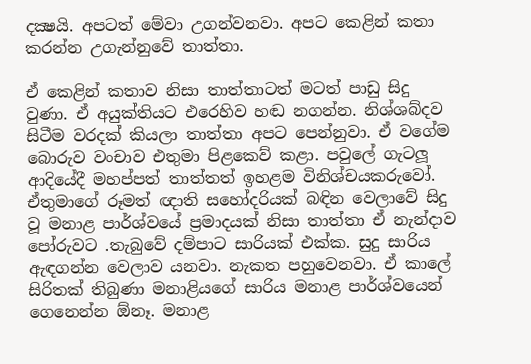දක්‍ෂයි. අපටත් මේවා උගන්වනවා. අපට කෙළින් කතා කරන්න උගැන්නුවේ තාත්තා.

ඒ කෙළින් කතාව නිසා තාත්තාටත් මටත් පාඩු සිදු වුණා. ඒ අයුක්තියට එරෙහිව හඬ නගන්න. නිශ්ශබ්දව සිටීම වරදක් කියලා තාත්තා අපට පෙන්නුවා. ඒ වගේම බොරුව වංචාව එතුමා පිළකෙව් කළා. පවුලේ ගැටලූ ආදියේදී මහප්පත් තාත්තත් ඉහළම විනිශ්චයකරුවෝ. ඒතුමාගේ රූමත් ඥාති සහෝදරියක් බඳින වෙලාවේ සිදු වූ මනාළ පාර්ශ්වයේ ප්‍රමාදයක් නිසා තාත්තා ඒ නැන්දාව පෝරුවට .තැබුවේ දම්පාට සාරියක් එක්ක. සුදු සාරිය ඇඳගන්න වෙලාව යනවා. නැකත පහුවෙනවා. ඒ කාලේ සිරිතක් තිබුණා මනාළියගේ සාරිය මනාළ පාර්ශ්වයෙන් ගෙනෙන්න ඕනෑ. මනාළ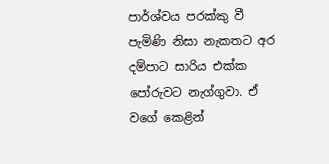පාර්ශ්වය පරක්කු වී පැමිණි නිසා නැකතට අර දම්පාට සාරිය එක්ක පෝරුවට නැග්ගුවා. ඒ වගේ කෙළින්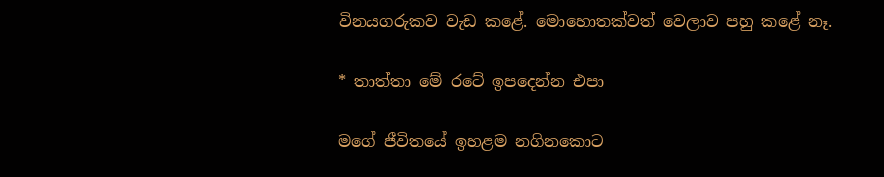විනයගරුකව වැඩ කළේ. මොහොතක්වත් වෙලාව පහු කළේ නෑ.

* තාත්තා මේ රටේ ඉපදෙන්න එපා

මගේ ජීවිතයේ ඉහළම නගිනකොට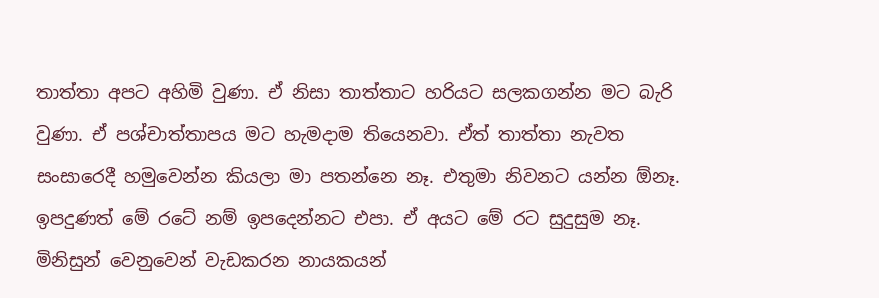තාත්තා අපට අහිමි වුණා. ඒ නිසා තාත්තාට හරියට සලකගන්න මට බැරි වුණා. ඒ පශ්චාත්තාපය මට හැමදාම තියෙනවා. ඒත් තාත්තා නැවත සංසාරෙදී හමුවෙන්න කියලා මා පතන්නෙ නෑ. එතුමා නිවනට යන්න ඕනෑ. ඉපදුණත් මේ රටේ නම් ඉපදෙන්නට එපා. ඒ අයට මේ රට සුදුසුම නෑ. මිනිසුන් වෙනුවෙන් වැඩකරන නායකයන්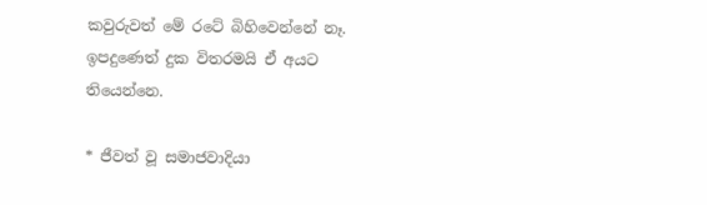කවුරුවත් මේ රටේ බිහිවෙන්නේ නෑ. ඉපදුණෙත් දුක විතරමයි ඒ අයට තියෙන්නෙ.

* ජීවත් වූ සමාජවාදියා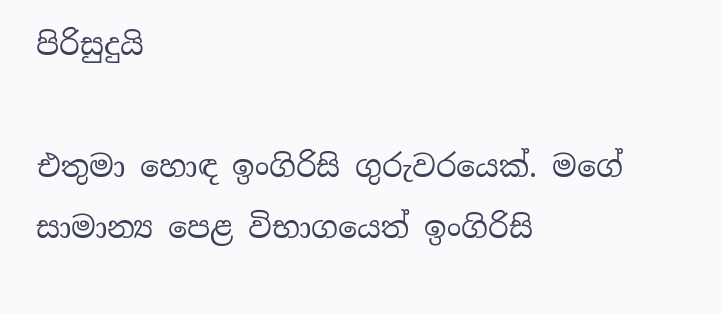පිරිසුදුයි

එතුමා හොඳ ඉංගිරිසි ගුරුවරයෙක්. මගේ සාමාන්‍ය පෙළ විභාගයෙත් ඉංගිරිසි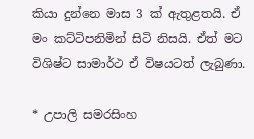කියා දුන්නෙ මාස 3 ක් ඇතුළතයි. ඒ මං කට්ටිපනිමින් සිටි නිසයි. ඒත් මට විශිෂ්ට සාමාර්ථ ඒ විෂයටත් ලැබුණා.

* උපාලි සමරසිංහ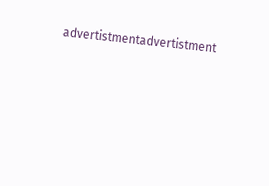advertistmentadvertistment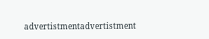advertistmentadvertistment